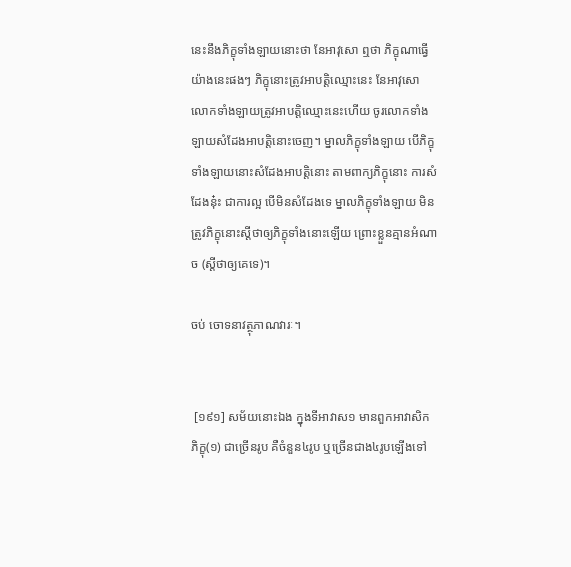នេះនឹងភិក្ខុទាំងឡាយនោះថា នែអាវុសោ ឮថា ភិក្ខុណាធ្វើយ៉ាងនេះផងៗ ភិក្ខុនោះត្រូវអាបត្តិឈ្មោះនេះ នែអាវុសោ លោកទាំងឡាយត្រូវអាបត្តិឈ្មោះនេះហើយ ចូរលោកទាំងឡាយសំដែងអាបត្តិនោះចេញ។ ម្នាលភិក្ខុទាំងឡាយ បើភិក្ខុទាំងឡាយនោះសំដែងអាបត្តិនោះ តាមពាក្យភិក្ខុនោះ ការសំដែងនុ៎ះ ជាការល្អ បើមិនសំដែងទេ ម្នាលភិក្ខុទាំងឡាយ មិនត្រូវភិក្ខុនោះស្តីថាឲ្យភិក្ខុទាំងនោះឡើយ ព្រោះខ្លួនគ្មានអំណាច (ស្តីថាឲ្យគេទេ)។

ចប់ ចោទនាវត្ថុភាណវារៈ។


 [១៩១] សម័យនោះឯង ក្នុងទីអាវាស១ មានពួកអាវាសិកភិក្ខុ(១) ជាច្រើនរូប គឺចំនួន៤រូប ឬច្រើនជាង៤រូបឡើងទៅ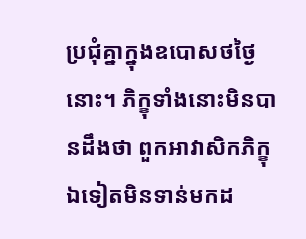ប្រជុំគ្នាក្នុងឧបោសថថ្ងៃនោះ។ ភិក្ខុទាំងនោះមិនបានដឹងថា ពួកអាវាសិកភិក្ខុឯទៀតមិនទាន់មកដ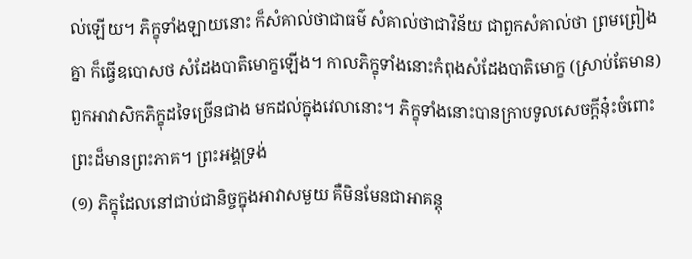ល់ឡើយ។ ភិក្ខុទាំងឡាយនោះ ក៏សំគាល់ថាជាធម៌ សំគាល់ថាជាវិន័យ ជាពួកសំគាល់ថា ព្រមព្រៀងគ្នា ក៏ធ្វើឧបោសថ សំដែងបាតិមោក្ខឡើង។ កាលភិក្ខុទាំងនោះកំពុងសំដែងបាតិមោក្ខ (ស្រាប់តែមាន) ពួកអាវាសិកភិក្ខុដទៃច្រើនជាង មកដល់ក្នុងវេលានោះ។ ភិក្ខុទាំងនោះបានក្រាបទូលសេចក្តីនុ៎ះចំពោះព្រះដ៏មានព្រះភាគ។ ព្រះអង្គទ្រង់
(១) ភិក្ខុដែលនៅជាប់ជានិច្ចក្នុងអាវាសមួយ គឺមិនមែនជាអាគន្តុ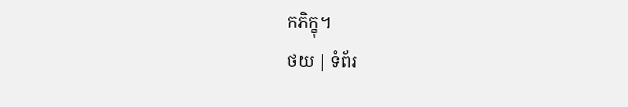កភិក្ខុ។
ថយ | ទំព័រ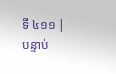ទី ៤១១ | បន្ទាប់